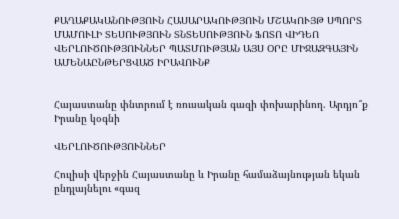ՔԱՂԱՔԱԿԱՆՈՒԹՅՈՒՆ ՀԱՍԱՐԱԿՈՒԹՅՈՒՆ ՄՇԱԿՈՒՅԹ ՍՊՈՐՏ ՄԱՄՈՒԼԻ ՏԵՍՈՒԹՅՈՒՆ ՏՆՏԵՍՈՒԹՅՈՒՆ ՖՈՏՈ ՎԻԴԵՈ ՎԵՐԼՈՒԾՈՒԹՅՈՒՆՆԵՐ ՊԱՏՄՈՒԹՅԱՆ ԱՅՍ ՕՐԸ ՄԻՋԱԶԳԱՅԻՆ ԱՄԵՆԱԸՆԹԵՐՑՎԱԾ ԻՐԱՎՈՒՆՔ


Հայաստանը փնտրում է ռուսական գազի փոխարինող. Արդյո՞ք Իրանը կօգնի

ՎԵՐԼՈՒԾՈՒԹՅՈՒՆՆԵՐ

Հուլիսի վերջին Հայաստանը և Իրանը համաձայնության եկան ընդլայնելու «գազ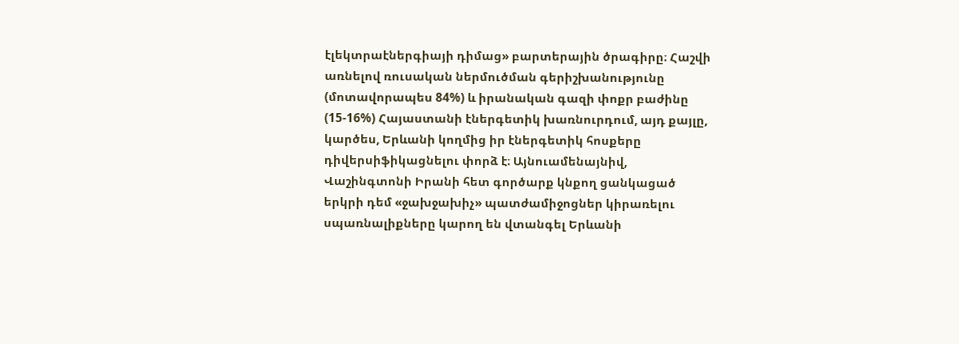էլեկտրաէներգիայի դիմաց» բարտերային ծրագիրը։ Հաշվի առնելով ռուսական ներմուծման գերիշխանությունը (մոտավորապես 84%) և իրանական գազի փոքր բաժինը (15-16%) Հայաստանի էներգետիկ խառնուրդում, այդ քայլը, կարծես, Երևանի կողմից իր էներգետիկ հոսքերը դիվերսիֆիկացնելու փորձ է։ Այնուամենայնիվ, Վաշինգտոնի Իրանի հետ գործարք կնքող ցանկացած երկրի դեմ «ջախջախիչ» պատժամիջոցներ կիրառելու սպառնալիքները կարող են վտանգել Երևանի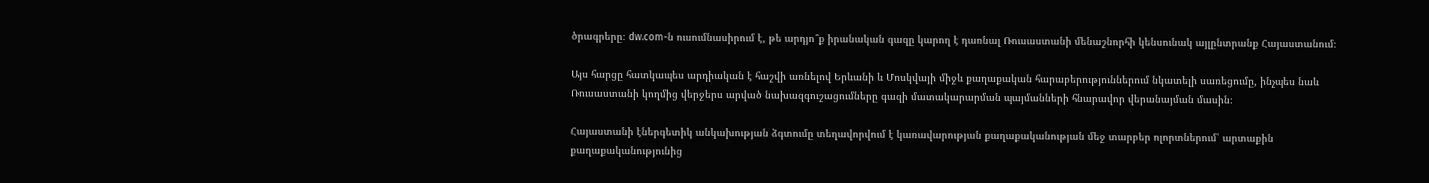ծրագրերը։ dw.com-ն ուսումնասիրում է, թե արդյո՞ք իրանական գազը կարող է դառնալ Ռուսաստանի մենաշնորհի կենսունակ այլընտրանք Հայաստանում։

Այս հարցը հատկապես արդիական է հաշվի առնելով Երևանի և Մոսկվայի միջև քաղաքական հարաբերություններում նկատելի սառեցումը, ինչպես նաև Ռուսաստանի կողմից վերջերս արված նախազգուշացումները գազի մատակարարման պայմանների հնարավոր վերանայման մասին։

Հայաստանի էներգետիկ անկախության ձգտումը տեղավորվում է կառավարության քաղաքականության մեջ տարբեր ոլորտներում՝ արտաքին քաղաքականությունից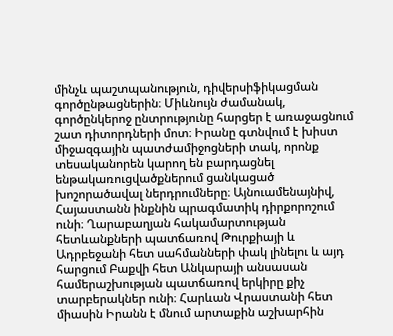մինչև պաշտպանություն, դիվերսիֆիկացման գործընթացներին։ Միևնույն ժամանակ, գործընկերոջ ընտրությունը հարցեր է առաջացնում շատ դիտորդների մոտ։ Իրանը գտնվում է խիստ միջազգային պատժամիջոցների տակ, որոնք տեսականորեն կարող են բարդացնել ենթակառուցվածքներում ցանկացած խոշորածավալ ներդրումները։ Այնուամենայնիվ, Հայաստանն ինքնին պրագմատիկ դիրքորոշում ունի։ Ղարաբաղյան հակամարտության հետևանքների պատճառով Թուրքիայի և Ադրբեջանի հետ սահմանների փակ լինելու և այդ հարցում Բաքվի հետ Անկարայի անսասան համերաշխության պատճառով երկիրը քիչ տարբերակներ ունի։ Հարևան Վրաստանի հետ միասին Իրանն է մնում արտաքին աշխարհին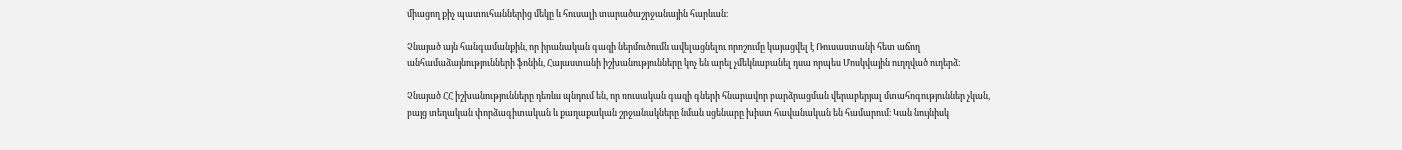միացող քիչ պատուհաններից մեկը և հուսալի տարածաշրջանային հարևան։

Չնայած այն հանգամանքին, որ իրանական գազի ներմուծումն ավելացնելու որոշումը կայացվել է Ռուսաստանի հետ աճող անհամաձայնությունների ֆոնին, Հայաստանի իշխանությունները կոչ են արել չմեկնաբանել դսա որպես Մոսկվային ուղղված ուղերձ։

Չնայած ՀՀ իշխանությունները դեռևս պնդում են, որ ռուսական գազի գների հնարավոր բարձրացման վերաբերյալ մտահոգություններ չկան, բայց տեղական փորձագիտական և քաղաքական շրջանակները նման սցենարը խիստ հավանական են համարում։ Կան նույնիսկ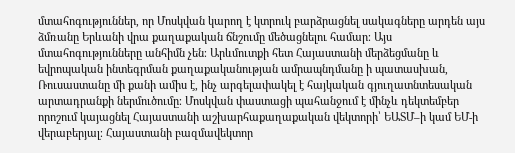մտահոգություններ, որ Մոսկվան կարող է կտրուկ բարձրացնել սակագները արդեն այս ձմռանը Երևանի վրա քաղաքական ճնշումը մեծացնելու համար։ Այս մտահոգությունները անհիմն չեն։ Արևմուտքի հետ Հայաստանի մերձեցմանը և եվրոպական ինտեգրման քաղաքականության ամրապնդմանը ի պատասխան, Ռուսաստանը մի քանի ամիս է, ինչ արգելափակել է հայկական գյուղատնտեսական արտադրանքի ներմուծումը։ Մոսկվան փաստացի պահանջում է մինչև դեկտեմբեր որոշում կայացնել Հայաստանի աշխարհաքաղաքական վեկտորի՝ ԵԱՏՄ–ի կամ ԵՄ-ի վերաբերյալ։ Հայաստանի բազմավեկտոր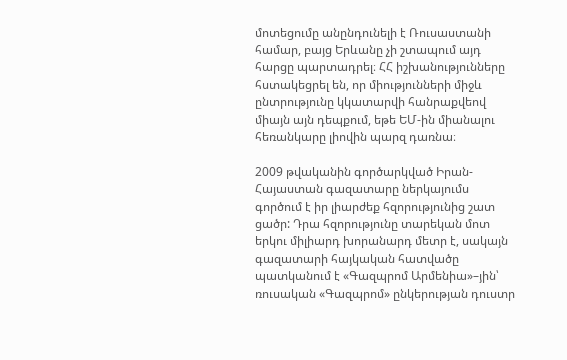մոտեցումը անընդունելի է Ռուսաստանի համար, բայց Երևանը չի շտապում այդ հարցը պարտադրել։ ՀՀ իշխանությունները հստակեցրել են, որ միությունների միջև ընտրությունը կկատարվի հանրաքվեով միայն այն դեպքում, եթե ԵՄ-ին միանալու հեռանկարը լիովին պարզ դառնա։

2009 թվականին գործարկված Իրան-Հայաստան գազատարը ներկայումս գործում է իր լիարժեք հզորությունից շատ ցածր: Դրա հզորությունը տարեկան մոտ երկու միլիարդ խորանարդ մետր է, սակայն գազատարի հայկական հատվածը պատկանում է «Գազպրոմ Արմենիա»–յին՝ ռուսական «Գազպրոմ» ընկերության դուստր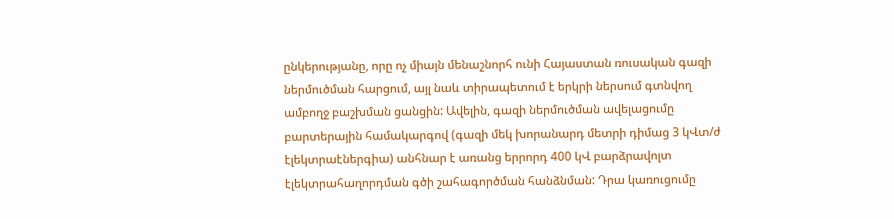ընկերությանը, որը ոչ միայն մենաշնորհ ունի Հայաստան ռուսական գազի ներմուծման հարցում, այլ նաև տիրապետում է երկրի ներսում գտնվող ամբողջ բաշխման ցանցին: Ավելին, գազի ներմուծման ավելացումը բարտերային համակարգով (գազի մեկ խորանարդ մետրի դիմաց 3 կՎտ/ժ էլեկտրաէներգիա) անհնար է առանց երրորդ 400 կՎ բարձրավոլտ էլեկտրահաղորդման գծի շահագործման հանձնման: Դրա կառուցումը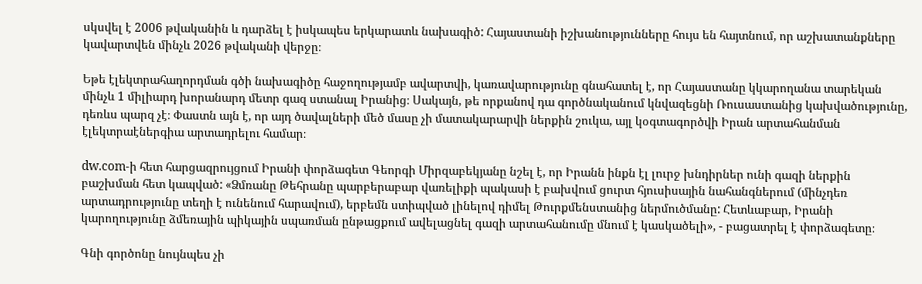սկսվել է 2006 թվականին և դարձել է իսկապես երկարատև նախագիծ: Հայաստանի իշխանությունները հույս են հայտնում, որ աշխատանքները կավարտվեն մինչև 2026 թվականի վերջը։

Եթե էլեկտրահաղորդման գծի նախագիծը հաջողությամբ ավարտվի, կառավարությունը գնահատել է, որ Հայաստանը կկարողանա տարեկան մինչև 1 միլիարդ խորանարդ մետր գազ ստանալ Իրանից։ Սակայն, թե որքանով դա գործնականում կնվազեցնի Ռուսաստանից կախվածությունը, դեռևս պարզ չէ։ Փաստն այն է, որ այդ ծավալների մեծ մասը չի մատակարարվի ներքին շուկա, այլ կօգտագործվի Իրան արտահանման էլեկտրաէներգիա արտադրելու համար։

dw.com-ի հետ հարցազրույցում Իրանի փորձագետ Գեորգի Միրզաբեկյանը նշել է, որ Իրանն ինքն էլ լուրջ խնդիրներ ունի գազի ներքին բաշխման հետ կապված: «Ձմռանը Թեհրանը պարբերաբար վառելիքի պակասի է բախվում ցուրտ հյուսիսային նահանգներում (մինչդեռ արտադրությունը տեղի է ունենում հարավում), երբեմն ստիպված լինելով դիմել Թուրքմենստանից ներմուծմանը: Հետևաբար, Իրանի կարողությունը ձմեռային պիկային սպառման ընթացքում ավելացնել գազի արտահանումը մնում է կասկածելի», - բացատրել է փորձագետը։

Գնի գործոնը նույնպես չի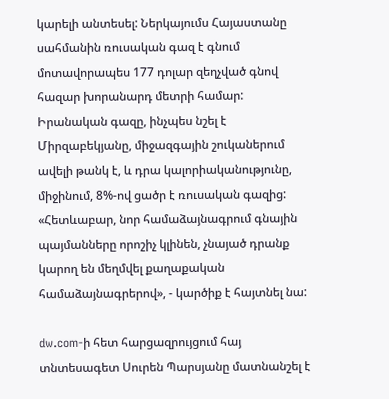կարելի անտեսել: Ներկայումս Հայաստանը սահմանին ռուսական գազ է գնում մոտավորապես 177 դոլար զեղչված գնով հազար խորանարդ մետրի համար: Իրանական գազը, ինչպես նշել է Միրզաբեկյանը, միջազգային շուկաներում ավելի թանկ է, և դրա կալորիականությունը, միջինում, 8%-ով ցածր է ռուսական գազից: «Հետևաբար, նոր համաձայնագրում գնային պայմանները որոշիչ կլինեն, չնայած դրանք կարող են մեղմվել քաղաքական համաձայնագրերով», - կարծիք է հայտնել նա:

dw.com-ի հետ հարցազրույցում հայ տնտեսագետ Սուրեն Պարսյանը մատնանշել է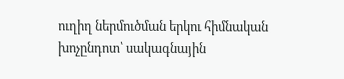ուղիղ ներմուծման երկու հիմնական խոչընդոտ՝ սակագնային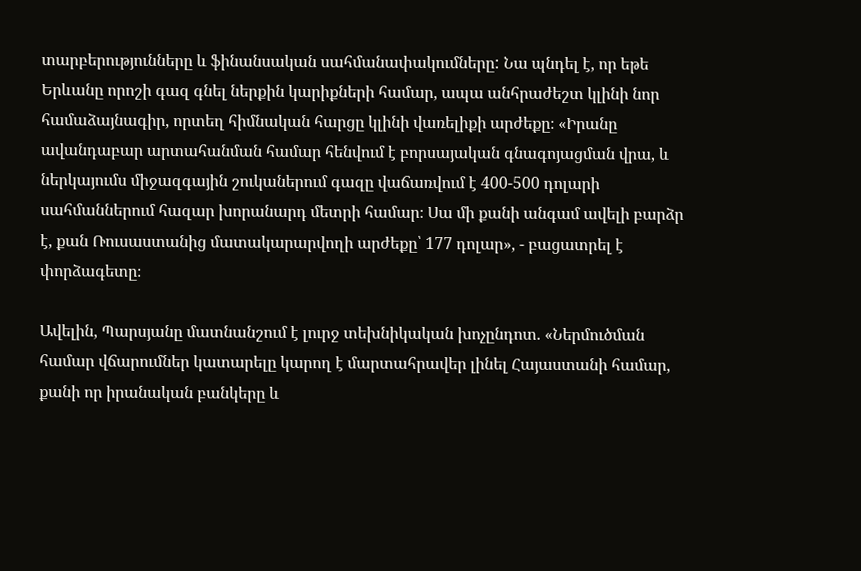տարբերությունները և ֆինանսական սահմանափակումները: Նա պնդել է, որ եթե Երևանը որոշի գազ գնել ներքին կարիքների համար, ապա անհրաժեշտ կլինի նոր համաձայնագիր, որտեղ հիմնական հարցը կլինի վառելիքի արժեքը։ «Իրանը ավանդաբար արտահանման համար հենվում է բորսայական գնագոյացման վրա, և ներկայումս միջազգային շուկաներում գազը վաճառվում է 400-500 դոլարի սահմաններում հազար խորանարդ մետրի համար։ Սա մի քանի անգամ ավելի բարձր է, քան Ռուսաստանից մատակարարվողի արժեքը՝ 177 դոլար», - բացատրել է փորձագետը։

Ավելին, Պարսյանը մատնանշում է լուրջ տեխնիկական խոչընդոտ. «Ներմուծման համար վճարումներ կատարելը կարող է մարտահրավեր լինել Հայաստանի համար, քանի որ իրանական բանկերը և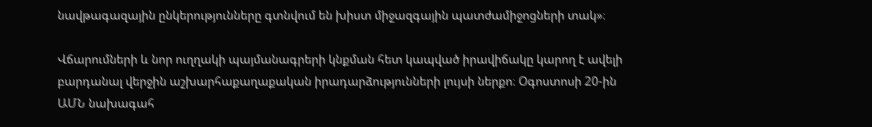նավթագազային ընկերությունները գտնվում են խիստ միջազգային պատժամիջոցների տակ»։

Վճարումների և նոր ուղղակի պայմանագրերի կնքման հետ կապված իրավիճակը կարող է ավելի բարդանալ վերջին աշխարհաքաղաքական իրադարձությունների լույսի ներքո։ Օգոստոսի 20-ին ԱՄՆ նախագահ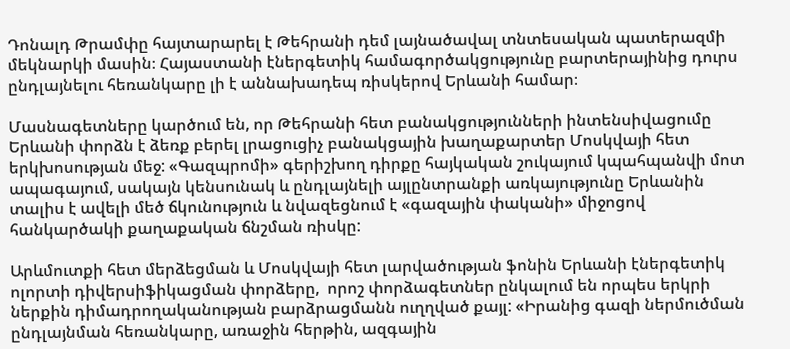Դոնալդ Թրամփը հայտարարել է Թեհրանի դեմ լայնածավալ տնտեսական պատերազմի մեկնարկի մասին։ Հայաստանի էներգետիկ համագործակցությունը բարտերայինից դուրս ընդլայնելու հեռանկարը լի է աննախադեպ ռիսկերով Երևանի համար։

Մասնագետները կարծում են, որ Թեհրանի հետ բանակցությունների ինտենսիվացումը Երևանի փորձն է ձեռք բերել լրացուցիչ բանակցային խաղաքարտեր Մոսկվայի հետ երկխոսության մեջ: «Գազպրոմի» գերիշխող դիրքը հայկական շուկայում կպահպանվի մոտ ապագայում, սակայն կենսունակ և ընդլայնելի այլընտրանքի առկայությունը Երևանին տալիս է ավելի մեծ ճկունություն և նվազեցնում է «գազային փականի» միջոցով հանկարծակի քաղաքական ճնշման ռիսկը:

Արևմուտքի հետ մերձեցման և Մոսկվայի հետ լարվածության ֆոնին Երևանի էներգետիկ ոլորտի դիվերսիֆիկացման փորձերը,  որոշ փորձագետներ ընկալում են որպես երկրի ներքին դիմադրողականության բարձրացմանն ուղղված քայլ: «Իրանից գազի ներմուծման ընդլայնման հեռանկարը, առաջին հերթին, ազգային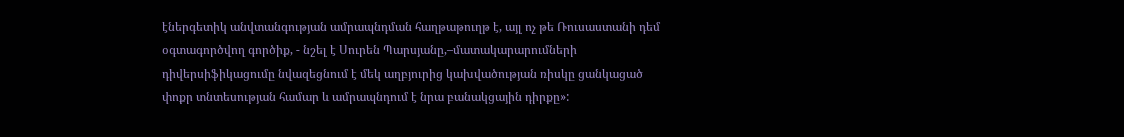էներգետիկ անվտանգության ամրապնդման հաղթաթուղթ է, այլ ոչ թե Ռուսաստանի դեմ օգտագործվող գործիք, - նշել է Սուրեն Պարսյանը,–մատակարարումների դիվերսիֆիկացումը նվազեցնում է մեկ աղբյուրից կախվածության ռիսկը ցանկացած փոքր տնտեսության համար և ամրապնդում է նրա բանակցային դիրքը»: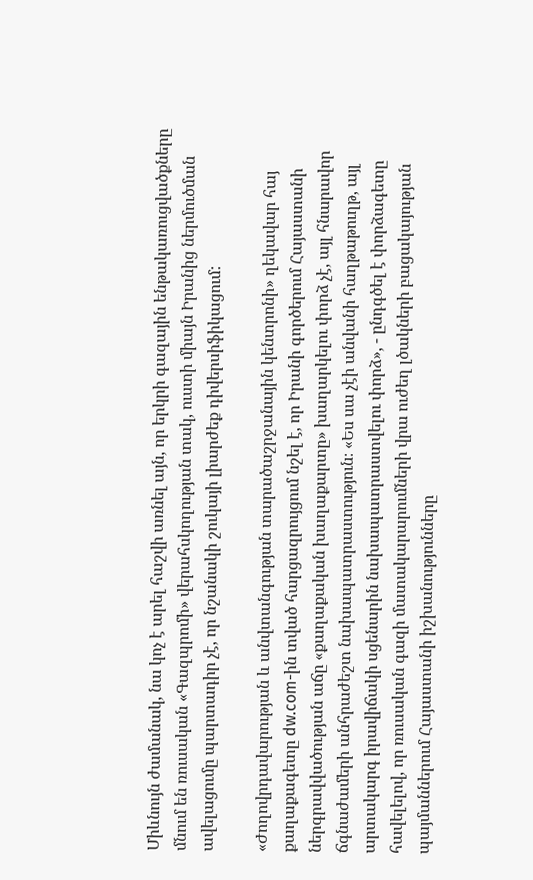Միևնույն ժամանակ, նա կոչ է արել հաշվի առնել այն, որ երկրի գազային ենթակառուցվածքները մնում են ռուսական «Գազպրոմի» վերահսկողության տակ, ուստի միայն Իրանից ներմուծման ավելացումը պարտադիր չէ, որ նշանակի շուկայի լիարժեք դիվերսիֆիկացում:

«Ժողովրդավարության և անվտանգության տարածաշրջանային կենտրոնի» ղեկավար հայ քաղաքագետը dw.com-ին տված հարցազրույցում նշել է, որ Իրանի գործերում Հայաստանի ներգրավվածության աճը «քաղաքական խաղաքարտը» խաղարկելու փորձ չէ, այլ հնարավոր ճգնաժամերի անհրաժեշտ նախապատրաստություն։ «Ես սա չէի անվանի հաղթաթուղթ, այլ արտակարգ իրավիճակի սցենարին նախապատրաստվելու փորձ», - ընդգծել է փորձագետը հավելելով, որ ռուսական գազի մատակարարումների վրա ուժեղ լծակների բացակայության պայմաններում Հայաստանի իշխանությունները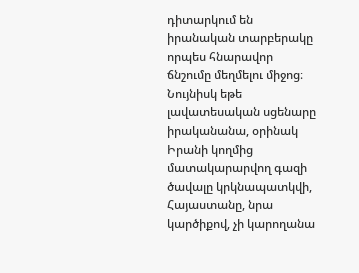դիտարկում են իրանական տարբերակը որպես հնարավոր ճնշումը մեղմելու միջոց։ Նույնիսկ եթե լավատեսական սցենարը իրականանա, օրինակ Իրանի կողմից մատակարարվող գազի ծավալը կրկնապատկվի, Հայաստանը, նրա կարծիքով, չի կարողանա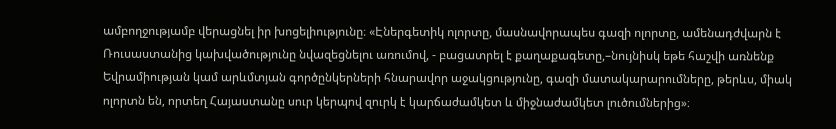ամբողջությամբ վերացնել իր խոցելիությունը։ «Էներգետիկ ոլորտը, մասնավորապես գազի ոլորտը, ամենադժվարն է Ռուսաստանից կախվածությունը նվազեցնելու առումով, - բացատրել է քաղաքագետը,–նույնիսկ եթե հաշվի առնենք Եվրամիության կամ արևմտյան գործընկերների հնարավոր աջակցությունը, գազի մատակարարումները, թերևս, միակ ոլորտն են, որտեղ Հայաստանը սուր կերպով զուրկ է կարճաժամկետ և միջնաժամկետ լուծումներից»։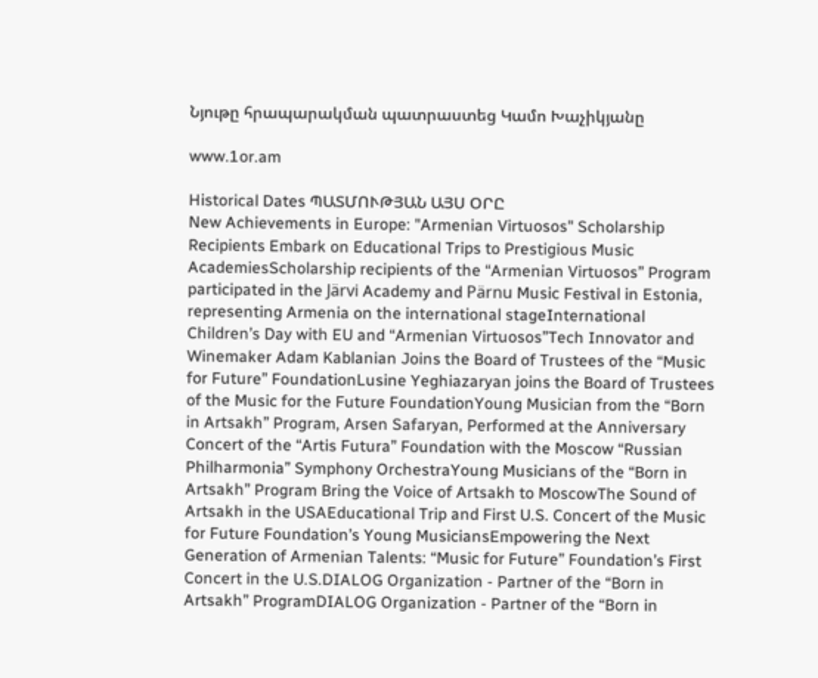Նյութը հրապարակման պատրաստեց Կամո Խաչիկյանը

www.1or.am

Historical Dates ՊԱՏՄՈՒԹՅԱՆ ԱՅՍ ՕՐԸ
New Achievements in Europe: "Armenian Virtuosos" Scholarship Recipients Embark on Educational Trips to Prestigious Music AcademiesScholarship recipients of the “Armenian Virtuosos” Program participated in the Järvi Academy and Pärnu Music Festival in Estonia, representing Armenia on the international stageInternational Children’s Day with EU and “Armenian Virtuosos”Tech Innovator and Winemaker Adam Kablanian Joins the Board of Trustees of the “Music for Future” FoundationLusine Yeghiazaryan joins the Board of Trustees of the Music for the Future FoundationYoung Musician from the “Born in Artsakh” Program, Arsen Safaryan, Performed at the Anniversary Concert of the “Artis Futura” Foundation with the Moscow “Russian Philharmonia” Symphony OrchestraYoung Musicians of the “Born in Artsakh” Program Bring the Voice of Artsakh to MoscowThe Sound of Artsakh in the USAEducational Trip and First U.S. Concert of the Music for Future Foundation’s Young MusiciansEmpowering the Next Generation of Armenian Talents: “Music for Future” Foundation’s First Concert in the U.S.DIALOG Organization - Partner of the “Born in Artsakh” ProgramDIALOG Organization - Partner of the “Born in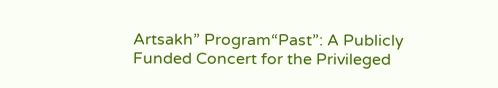Artsakh” Program“Past”: A Publicly Funded Concert for the Privileged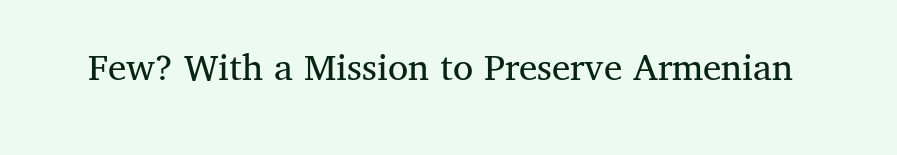Few? With a Mission to Preserve Armenian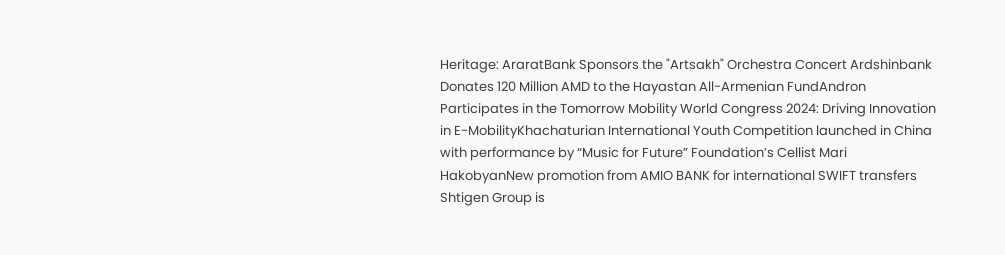Heritage: AraratBank Sponsors the "Artsakh" Orchestra Concert Ardshinbank Donates 120 Million AMD to the Hayastan All-Armenian FundAndron Participates in the Tomorrow Mobility World Congress 2024: Driving Innovation in E-MobilityKhachaturian International Youth Competition launched in China with performance by “Music for Future” Foundation’s Cellist Mari HakobyanNew promotion from AMIO BANK for international SWIFT transfers Shtigen Group is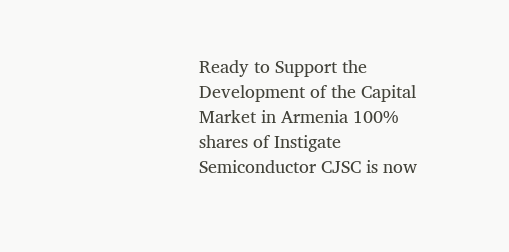Ready to Support the Development of the Capital Market in Armenia 100% shares of Instigate Semiconductor CJSC is now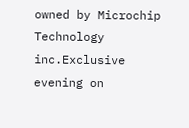owned by Microchip Technology inc.Exclusive evening on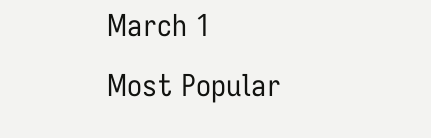March 1
Most Popular